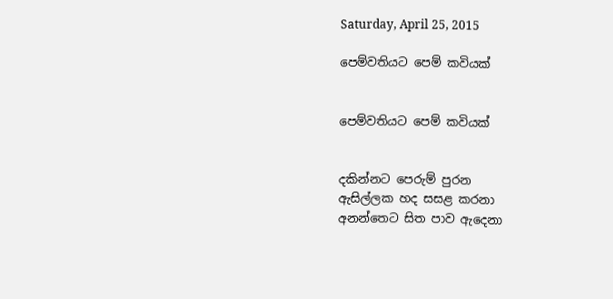Saturday, April 25, 2015

පෙම්වතියට පෙම් කවියක්


පෙම්වතියට පෙම් කවියක්


දකින්නට පෙරුම් පුරන
ඇසිල්ලක හද සසළ කරනා
අනන්තෙට සිත පාව ඇදෙනා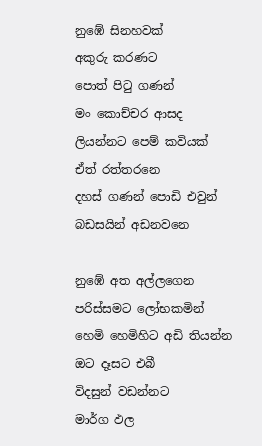නුඹේ සිනහවක්
අකුරු කරණට
පොත් පිටු ගණන්
මං කොච්චර ආසද
ලියන්නට පෙම් කවියක්
ඒත් රත්තරනෙ
දහස් ගණන් පොඩි එවුන්
බඩසයින් අඩනවනෙ

නුඹේ අත අල්ලගෙන
පරිස්සමට ලෝභකමින්
හෙමි හෙමිහිට අඩි තියන්න
ඔට දෑසට එබී
විදසුන් වඩන්නට
මාර්ග ඵල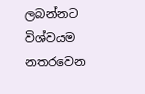ලබන්නට
විශ්වයම නතරවෙන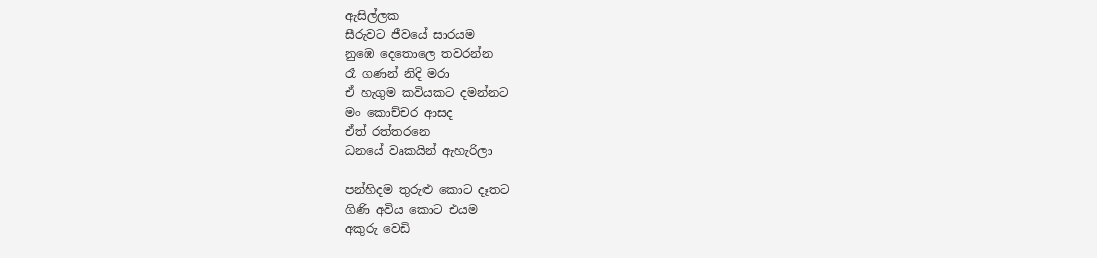ඇසිල්ලක
සීරුවට ජීවයේ සාරයම
නු‍ඹෙ දෙතොලෙ තවරන්න
රෑ ගණන් නිදි මරා
ඒ හැගුම කවියකට දමන්නට
මං කොච්චර ආසද
ඒත් රත්තරනෙ
ධනයේ වෘකයින් ඇහැරිලා

පන්හිදම තුරුළු කොට දෑතට
ගිණි අවිය කොට එයම
අකුරු වෙඩි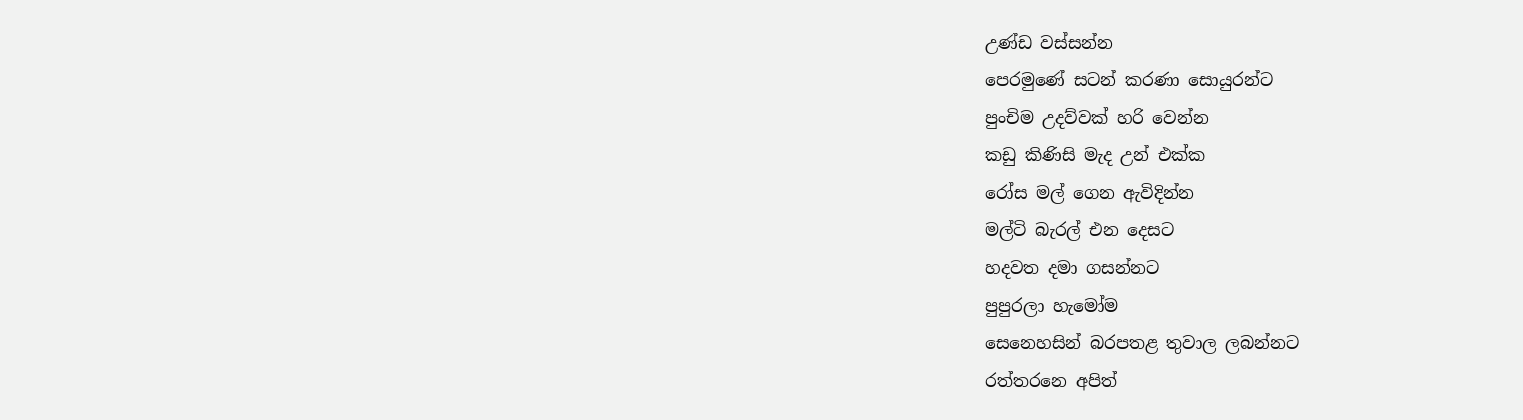උණ්ඩ වස්සන්න
පෙරමුණේ සටන් කරණා සොයුරන්ට
පුංචිම උදව්වක් හරි වෙන්න
කඩු කිණිසි මැද උන් එක්ක
රෝස මල් ගෙන ඇවිදින්න
මල්ටි බැරල් එන දෙසට
හදවත දමා ගසන්නට
පුපුරලා හැමෝම
සෙනෙහසින් බරපතළ තුවාල ලබන්නට
රත්තරනෙ අපිත්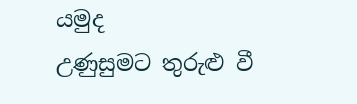යමුද
උණුසුමට තුරුළු වී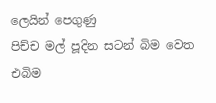ලෙයින් පෙගුණු
පිච්ච මල් පූදින සටන් බිම වෙත
එබිම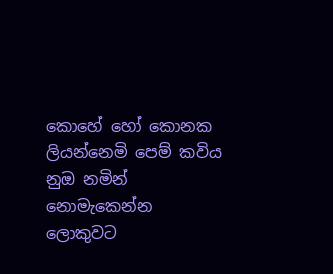කොහේ හෝ කොනක
ලියන්නෙමි පෙම් කවිය නුඔ නමින්
නොමැකෙන්න ලොකුවට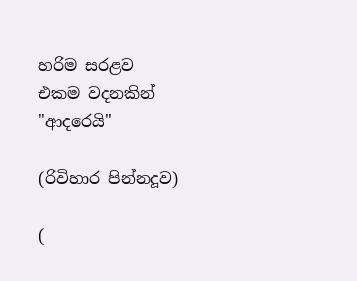හරිම සරළව
එකම වදනකින්
"ආදරෙයි"

(රිවිහාර පින්නදූව)

(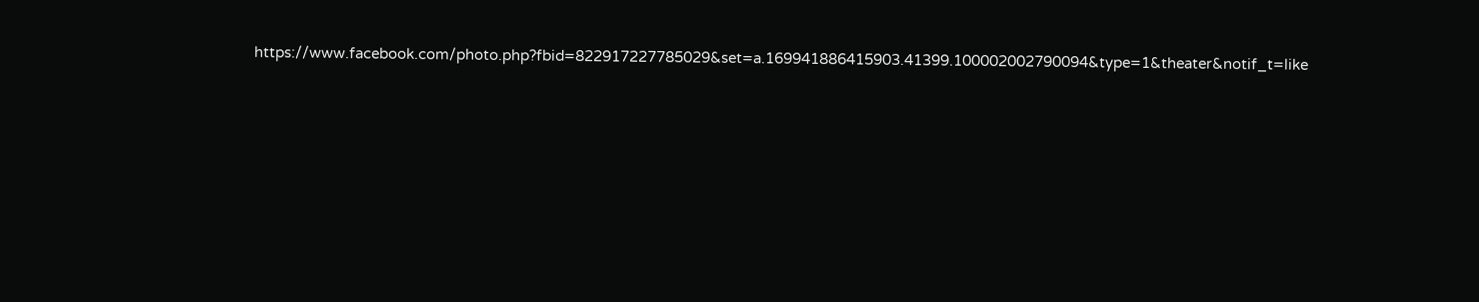https://www.facebook.com/photo.php?fbid=822917227785029&set=a.169941886415903.41399.100002002790094&type=1&theater&notif_t=like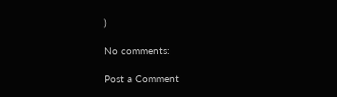)

No comments:

Post a Comment